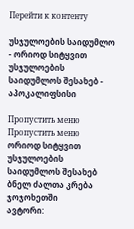Перейти к контенту

უსჯულოების საიდუმლო - ორიოდ სიტყვით უსჯულოების საიდუმლოს შესახებ - აპოკალიფსისი

Пропустить меню
Пропустить меню
ორიოდ სიტყვით უსჯულოების საიდუმლოს შესახებ
ბნელ ძალთა კრება ჯოჯოხეთში
ავტორი: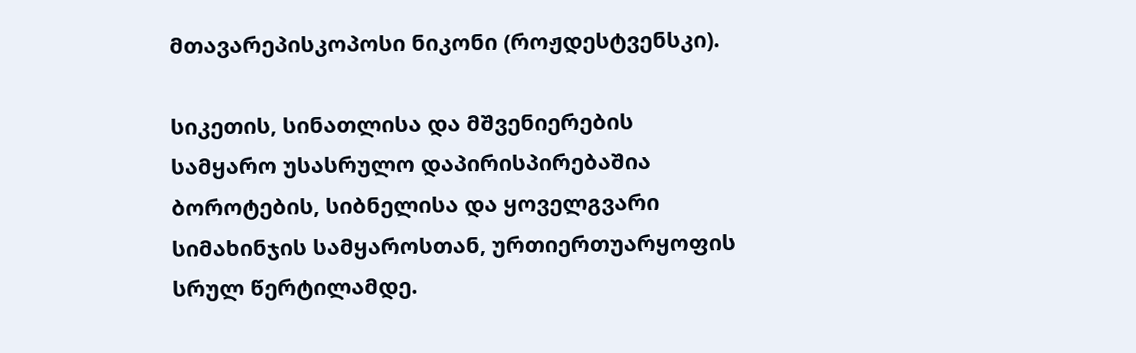მთავარეპისკოპოსი ნიკონი (როჟდესტვენსკი).

სიკეთის, სინათლისა და მშვენიერების სამყარო უსასრულო დაპირისპირებაშია ბოროტების, სიბნელისა და ყოველგვარი სიმახინჯის სამყაროსთან, ურთიერთუარყოფის სრულ წერტილამდე.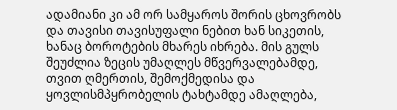ადამიანი კი ამ ორ სამყაროს შორის ცხოვრობს და თავისი თავისუფალი ნებით ხან სიკეთის, ხანაც ბოროტების მხარეს იხრება. მის გულს შეუძლია ზეცის უმაღლეს მწვერვალებამდე, თვით ღმერთის, შემოქმედისა და ყოვლისმპყრობელის ტახტამდე ამაღლება,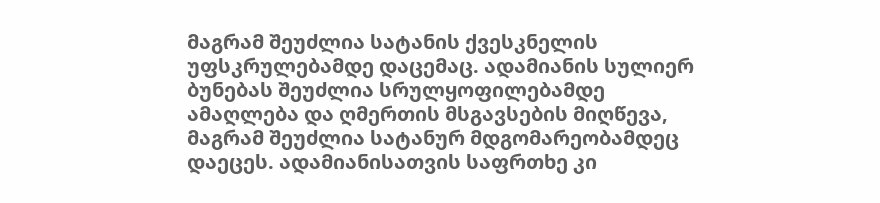მაგრამ შეუძლია სატანის ქვესკნელის უფსკრულებამდე დაცემაც. ადამიანის სულიერ ბუნებას შეუძლია სრულყოფილებამდე ამაღლება და ღმერთის მსგავსების მიღწევა, მაგრამ შეუძლია სატანურ მდგომარეობამდეც დაეცეს. ადამიანისათვის საფრთხე კი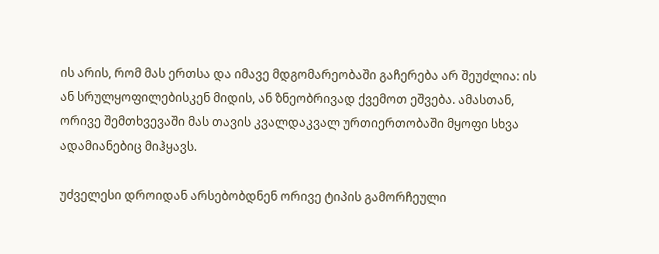ის არის, რომ მას ერთსა და იმავე მდგომარეობაში გაჩერება არ შეუძლია: ის ან სრულყოფილებისკენ მიდის, ან ზნეობრივად ქვემოთ ეშვება. ამასთან, ორივე შემთხვევაში მას თავის კვალდაკვალ ურთიერთობაში მყოფი სხვა ადამიანებიც მიჰყავს.

უძველესი დროიდან არსებობდნენ ორივე ტიპის გამორჩეული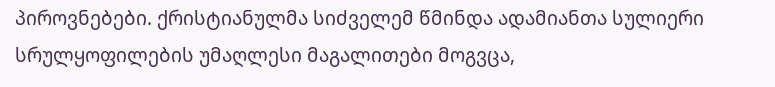პიროვნებები. ქრისტიანულმა სიძველემ წმინდა ადამიანთა სულიერი სრულყოფილების უმაღლესი მაგალითები მოგვცა,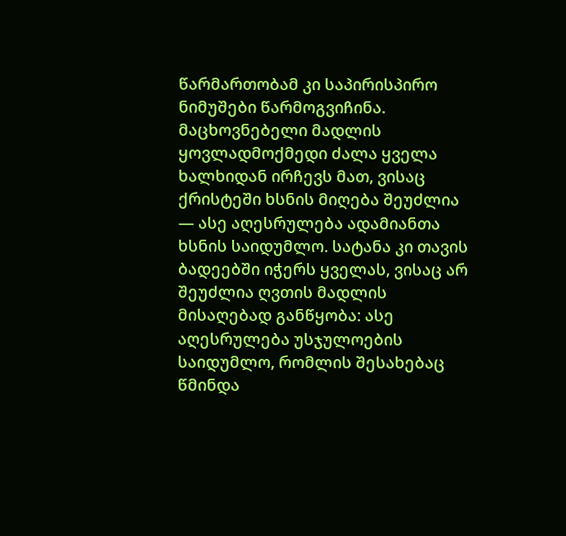წარმართობამ კი საპირისპირო ნიმუშები წარმოგვიჩინა. მაცხოვნებელი მადლის ყოვლადმოქმედი ძალა ყველა ხალხიდან ირჩევს მათ, ვისაც ქრისტეში ხსნის მიღება შეუძლია — ასე აღესრულება ადამიანთა ხსნის საიდუმლო. სატანა კი თავის ბადეებში იჭერს ყველას, ვისაც არ შეუძლია ღვთის მადლის მისაღებად განწყობა: ასე აღესრულება უსჯულოების საიდუმლო, რომლის შესახებაც წმინდა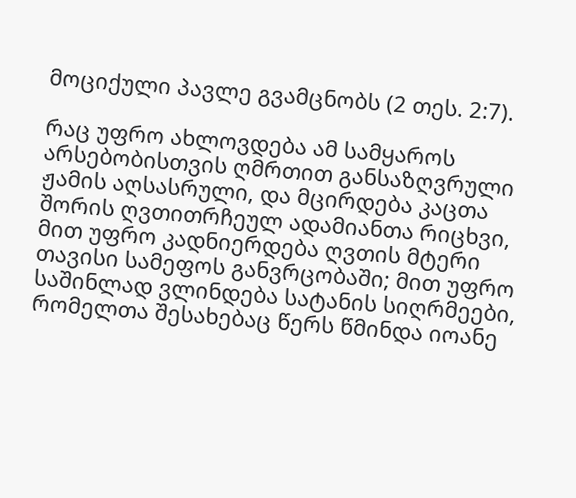მოციქული პავლე გვამცნობს (2 თეს. 2:7).

რაც უფრო ახლოვდება ამ სამყაროს არსებობისთვის ღმრთით განსაზღვრული ჟამის აღსასრული, და მცირდება კაცთა შორის ღვთითრჩეულ ადამიანთა რიცხვი, მით უფრო კადნიერდება ღვთის მტერი თავისი სამეფოს განვრცობაში; მით უფრო საშინლად ვლინდება სატანის სიღრმეები, რომელთა შესახებაც წერს წმინდა იოანე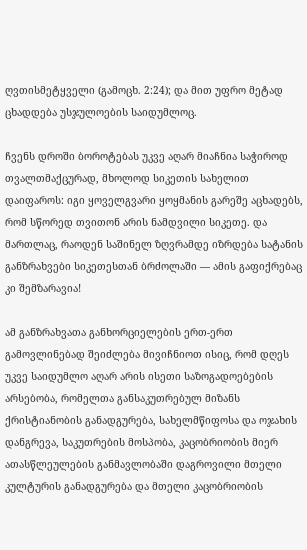ღვთისმეტყველი (გამოცხ. 2:24); და მით უფრო მეტად ცხადდება უსჯულოების საიდუმლოც.

ჩვენს დროში ბოროტებას უკვე აღარ მიაჩნია საჭიროდ თვალთმაქცურად, მხოლოდ სიკეთის სახელით დაიფაროს: იგი ყოველგვარი ყოყმანის გარეშე აცხადებს, რომ სწორედ თვითონ არის ნამდვილი სიკეთე. და მართლაც, რაოდენ საშინელ ზღვრამდე იზრდება სატანის განზრახვები სიკეთესთან ბრძოლაში — ამის გაფიქრებაც კი შემზარავია!

ამ განზრახვათა განხორციელების ერთ-ერთ გამოვლინებად შეიძლება მივიჩნიოთ ისიც, რომ დღეს უკვე საიდუმლო აღარ არის ისეთი საზოგადოებების არსებობა, რომელთა განსაკუთრებულ მიზანს ქრისტიანობის განადგურება, სახელმწიფოსა და ოჯახის დანგრევა, საკუთრების მოსპობა, კაცობრიობის მიერ ათასწლეულების განმავლობაში დაგროვილი მთელი კულტურის განადგურება და მთელი კაცობრიობის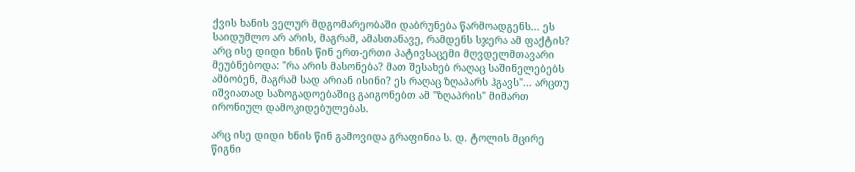ქვის ხანის ველურ მდგომარეობაში დაბრუნება წარმოადგენს... ეს საიდუმლო არ არის, მაგრამ, ამასთანავე, რამდენს სჯერა ამ ფაქტის? არც ისე დიდი ხნის წინ ერთ-ერთი პატივსაცემი მღვდელმთავარი მეუბნებოდა: "რა არის მასონება? მათ შესახებ რაღაც საშინელებებს ამბობენ, მაგრამ სად არიან ისინი? ეს რაღაც ზღაპარს ჰგავს"... არცთუ იშვიათად საზოგადოებაშიც გაიგონებთ ამ "ზღაპრის" მიმართ ირონიულ დამოკიდებულებას.

არც ისე დიდი ხნის წინ გამოვიდა გრაფინია ს. დ. ტოლის მცირე წიგნი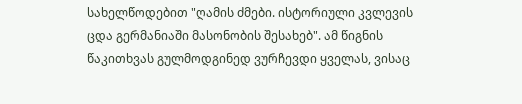სახელწოდებით "ღამის ძმები. ისტორიული კვლევის ცდა გერმანიაში მასონობის შესახებ". ამ წიგნის წაკითხვას გულმოდგინედ ვურჩევდი ყველას, ვისაც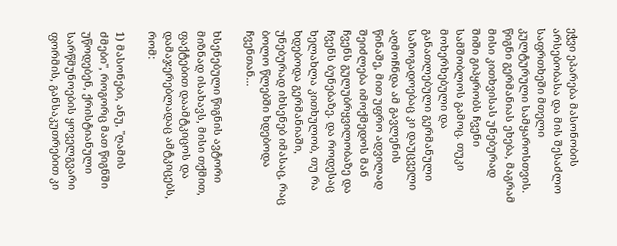ეჭვი ეპარება მასონობის არსებობასა და მის შესაძლო საფრთხეში მთელი კულტურული სამყაროსთვის. წიგნი გერმანიას ეხება, მაგრამ მისი კითხვისას უნებურად შიში გიპყრობს ჩვენი სამშობლოს გამოც. თუკი მოხერხებული და განათლებული გერმანული საზოგადოებაც კი დაუცველი აღმოჩნდა ამ გავლენის წინაშე, მით უფრო ადვილად შეიძლება იმოქმედოს მან ჩვენს გულუბრყვილობაზე და ჩვენს ბუნებაზე. და როდესაც ხელახლა კითხულობ, თუ რა ხდებოდა გერმანიაში, უნებურად იხსენებ იმასაც, რაც ბოლო წლებში ხდებოდა ჩვენთან...

ხსენებული წიგნის ავტორი მიზნად ისახავს, მისი თქმით, ფაქტებით დაამტკიცოს და დამაჯერებლადაც ამტკიცებს, რომ:

1) მასონები, ანუ, "ღამის ძმები", როგორც მათ წიგნში უწოდებენ, ქრისტიანული სარწმუნოების ყოველგვარი ფორმის, განსაკუთრებით კი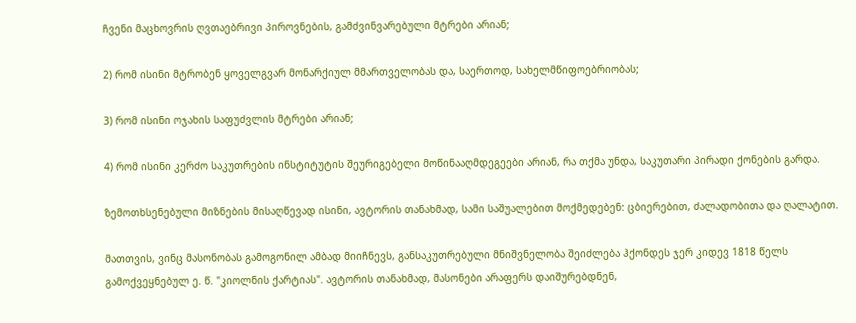ჩვენი მაცხოვრის ღვთაებრივი პიროვნების, გამძვინვარებული მტრები არიან;

2) რომ ისინი მტრობენ ყოველგვარ მონარქიულ მმართველობას და, საერთოდ, სახელმწიფოებრიობას;

3) რომ ისინი ოჯახის საფუძვლის მტრები არიან;

4) რომ ისინი კერძო საკუთრების ინსტიტუტის შეურიგებელი მოწინააღმდეგეები არიან, რა თქმა უნდა, საკუთარი პირადი ქონების გარდა.

ზემოთხსენებული მიზნების მისაღწევად ისინი, ავტორის თანახმად, სამი საშუალებით მოქმედებენ: ცბიერებით, ძალადობითა და ღალატით.

მათთვის, ვინც მასონობას გამოგონილ ამბად მიიჩნევს, განსაკუთრებული მნიშვნელობა შეიძლება ჰქონდეს ჯერ კიდევ 1818 წელს გამოქვეყნებულ ე. წ. "კიოლნის ქარტიას". ავტორის თანახმად, მასონები არაფერს დაიშურებდნენ,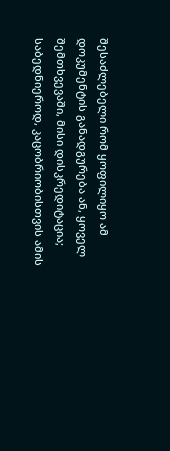შესაძლებელი რომ ყოფილიყო ამ დოკუმენტის განადგურება ან, ყოველ შემთხვევაში, მისი დისკრედიტაცია; საბედნიეროდ, კაცობრიობისთვის ამის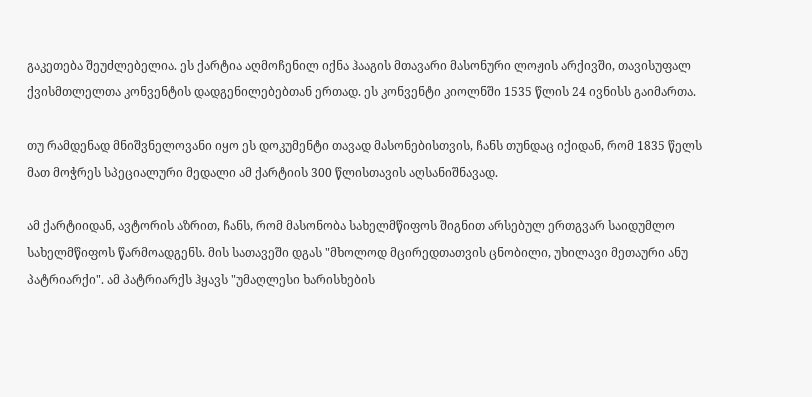გაკეთება შეუძლებელია. ეს ქარტია აღმოჩენილ იქნა ჰააგის მთავარი მასონური ლოჟის არქივში, თავისუფალ ქვისმთლელთა კონვენტის დადგენილებებთან ერთად. ეს კონვენტი კიოლნში 1535 წლის 24 ივნისს გაიმართა.

თუ რამდენად მნიშვნელოვანი იყო ეს დოკუმენტი თავად მასონებისთვის, ჩანს თუნდაც იქიდან, რომ 1835 წელს მათ მოჭრეს სპეციალური მედალი ამ ქარტიის 300 წლისთავის აღსანიშნავად.

ამ ქარტიიდან, ავტორის აზრით, ჩანს, რომ მასონობა სახელმწიფოს შიგნით არსებულ ერთგვარ საიდუმლო სახელმწიფოს წარმოადგენს. მის სათავეში დგას "მხოლოდ მცირედთათვის ცნობილი, უხილავი მეთაური ანუ პატრიარქი". ამ პატრიარქს ჰყავს "უმაღლესი ხარისხების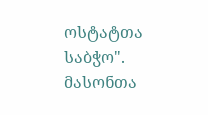ოსტატთა საბჭო". მასონთა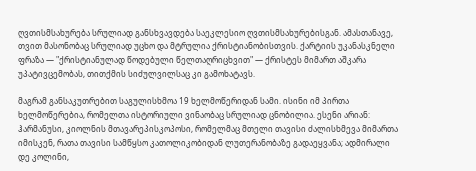ღვთისმსახურება სრულიად განსხვავდება საეკლესიო ღვთისმსახურებისგან. ამასთანავე, თვით მასონობაც სრულიად უცხო და მტრულია ქრისტიანობისთვის. ქარტიის უკანასკნელი ფრაზა — "ქრისტიანულად წოდებული წელთაღრიცხვით" — ქრისტეს მიმართ აშკარა უპატივცემობას, თითქმის სიძულვილსაც კი გამოხატავს.

მაგრამ განსაკუთრებით საგულისხმოა 19 ხელმოწერიდან სამი. ისინი იმ პირთა ხელმოწერებია, რომელთა ისტორიული ვინაობაც სრულიად ცნობილია. ესენი არიან: ჰარმანუსი, კიოლნის მთავარეპისკოპოსი, რომელმაც მთელი თავისი ძალისხმევა მიმართა იმისკენ, რათა თავისი სამწყსო კათოლიკობიდან ლუთერანობაზე გადაეყვანა; ადმირალი დე კოლინი,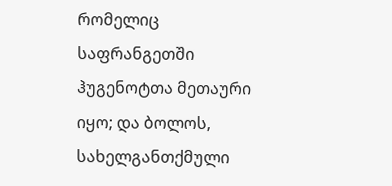რომელიც საფრანგეთში ჰუგენოტთა მეთაური იყო; და ბოლოს, სახელგანთქმული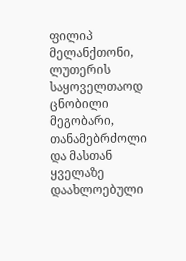ფილიპ მელანქთონი, ლუთერის საყოველთაოდ ცნობილი მეგობარი, თანამებრძოლი და მასთან ყველაზე დაახლოებული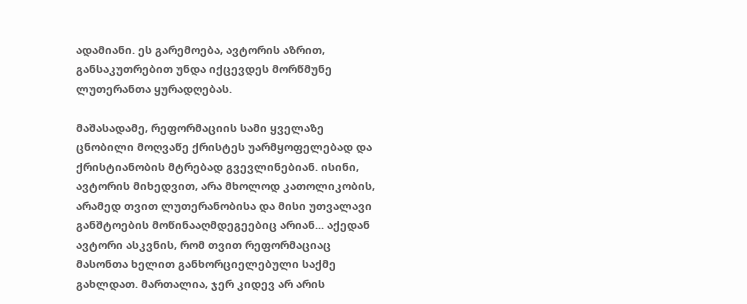ადამიანი. ეს გარემოება, ავტორის აზრით, განსაკუთრებით უნდა იქცევდეს მორწმუნე ლუთერანთა ყურადღებას.

მაშასადამე, რეფორმაციის სამი ყველაზე ცნობილი მოღვაწე ქრისტეს უარმყოფელებად და ქრისტიანობის მტრებად გვევლინებიან. ისინი, ავტორის მიხედვით, არა მხოლოდ კათოლიკობის, არამედ თვით ლუთერანობისა და მისი უთვალავი განშტოების მოწინააღმდეგეებიც არიან... აქედან ავტორი ასკვნის, რომ თვით რეფორმაციაც მასონთა ხელით განხორციელებული საქმე გახლდათ. მართალია, ჯერ კიდევ არ არის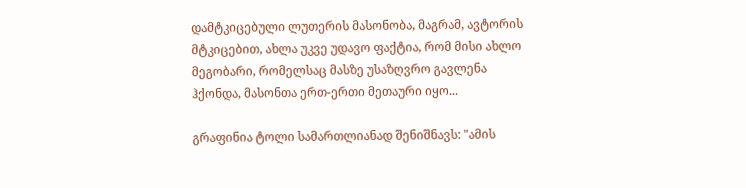დამტკიცებული ლუთერის მასონობა, მაგრამ, ავტორის მტკიცებით, ახლა უკვე უდავო ფაქტია, რომ მისი ახლო მეგობარი, რომელსაც მასზე უსაზღვრო გავლენა ჰქონდა, მასონთა ერთ-ერთი მეთაური იყო...

გრაფინია ტოლი სამართლიანად შენიშნავს: "ამის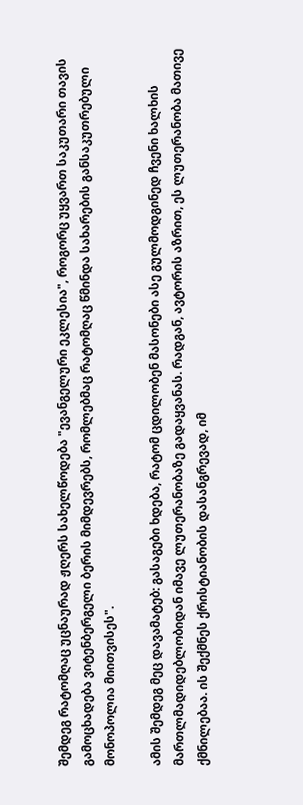შემდეგ რატომღაც უცნაურად ჟღერს სახელწოდება "ევანგელური ეკლესია", როგორც უყვართ საკუთარი თავის გამოცხადება ვიტენბერგელი ბერის მიმდევრებს, რომლებმაც რატომღაც წმინდა სახარების განსაკუთრებული მონოპოლია მიითვისეს".

ამის შემდეგ მეც დავამატებ: გასაგები ხდება, რატომ ცდილობენ მასონები ასე გულმოდგინედ ჩვენი ხალხის მართლმადიდებლობიდან იმავე ლუთერანობაზე გადაყვანას. რადგან, ავტორის აზრით, ეს ლუთერანობა მათივე ქმნილებაა. ის შექმნეს ქრისტიანობის დასანგრევად, იმ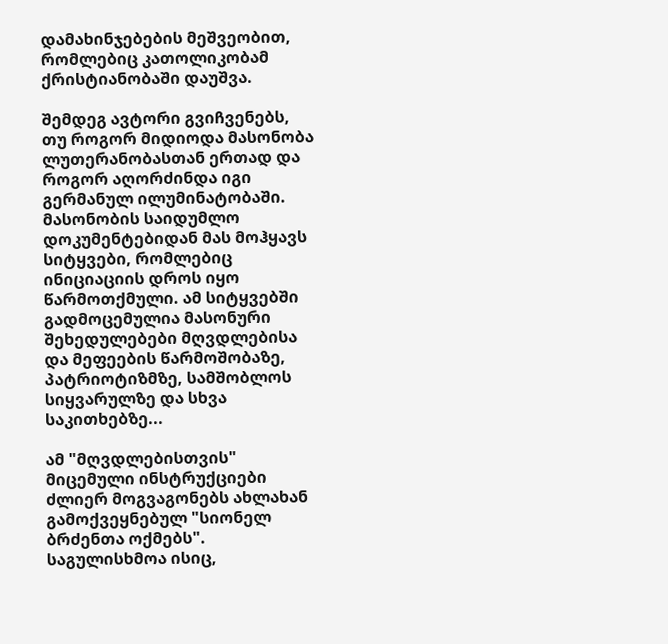დამახინჯებების მეშვეობით, რომლებიც კათოლიკობამ ქრისტიანობაში დაუშვა.

შემდეგ ავტორი გვიჩვენებს, თუ როგორ მიდიოდა მასონობა ლუთერანობასთან ერთად და როგორ აღორძინდა იგი გერმანულ ილუმინატობაში. მასონობის საიდუმლო დოკუმენტებიდან მას მოჰყავს სიტყვები, რომლებიც ინიციაციის დროს იყო წარმოთქმული. ამ სიტყვებში გადმოცემულია მასონური შეხედულებები მღვდლებისა და მეფეების წარმოშობაზე, პატრიოტიზმზე, სამშობლოს სიყვარულზე და სხვა საკითხებზე...

ამ "მღვდლებისთვის" მიცემული ინსტრუქციები ძლიერ მოგვაგონებს ახლახან გამოქვეყნებულ "სიონელ ბრძენთა ოქმებს". საგულისხმოა ისიც,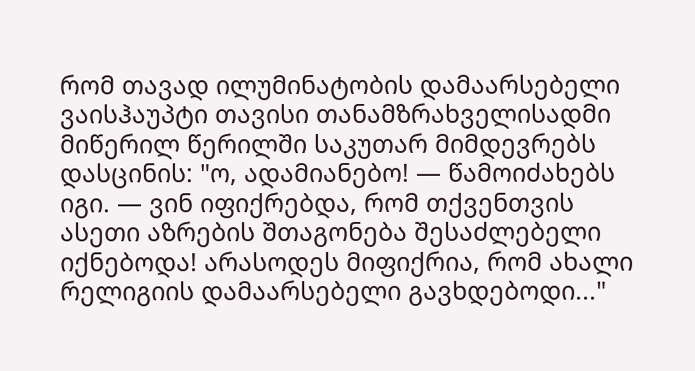რომ თავად ილუმინატობის დამაარსებელი ვაისჰაუპტი თავისი თანამზრახველისადმი მიწერილ წერილში საკუთარ მიმდევრებს დასცინის: "ო, ადამიანებო! — წამოიძახებს იგი. — ვინ იფიქრებდა, რომ თქვენთვის ასეთი აზრების შთაგონება შესაძლებელი იქნებოდა! არასოდეს მიფიქრია, რომ ახალი რელიგიის დამაარსებელი გავხდებოდი..."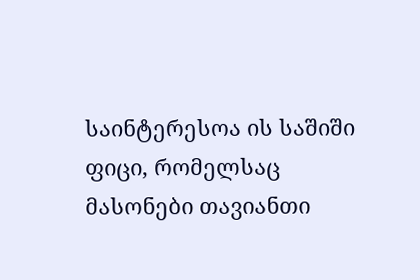საინტერესოა ის საშიში ფიცი, რომელსაც მასონები თავიანთი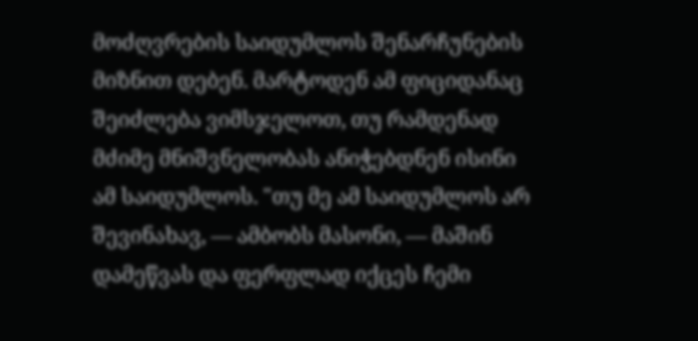მოძღვრების საიდუმლოს შენარჩუნების მიზნით დებენ. მარტოდენ ამ ფიციდანაც შეიძლება ვიმსჯელოთ, თუ რამდენად მძიმე მნიშვნელობას ანიჭებდნენ ისინი ამ საიდუმლოს. "თუ მე ამ საიდუმლოს არ შევინახავ, — ამბობს მასონი, — მაშინ დამეწვას და ფერფლად იქცეს ჩემი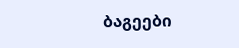ბაგეები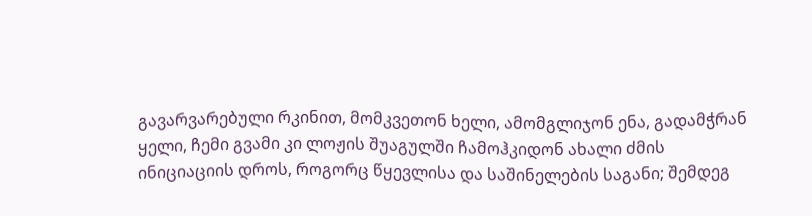გავარვარებული რკინით, მომკვეთონ ხელი, ამომგლიჯონ ენა, გადამჭრან ყელი, ჩემი გვამი კი ლოჟის შუაგულში ჩამოჰკიდონ ახალი ძმის ინიციაციის დროს, როგორც წყევლისა და საშინელების საგანი; შემდეგ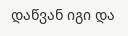დაწვან იგი და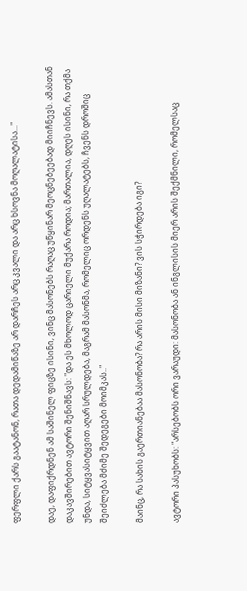ფერფლი ქარს გაატანონ, რათა დედამიწაზე არ დარჩეს არც კვალი და არც ხსოვნა მოღალატისა..."

დაე, დაფიქრდნენ ამ საშინელ ფიცზე ისინი, ვინც მასონებს რაღაც უწყინარ მეოცნებეებად მიიჩნევს. ამასთან დაკავშირებით ავტორი შენიშნავს: "და ეს მხოლოდ ცარიელი მუქარა როდია; მართალია, დღეს ისინი, რა თქმა უნდა, სიტყვასიტყვით აღარ სრულდება, მაგრამ მასონმა, რომელიც ორდენს უღალატებს, ჩვენს დროშიც შეიძლება მძიმე შედეგები მოიმკას.."

მაინც, რა სახის გაერთიანებაა მასონობა? რა არის მისი მიზანი? ვის სჭირდება იგი?

ავტორი პასუხობს: "არსებობს ორი ვარაუდი: მასონობა ან ინგლისის მიერ არის შექმნილი, რომელსაც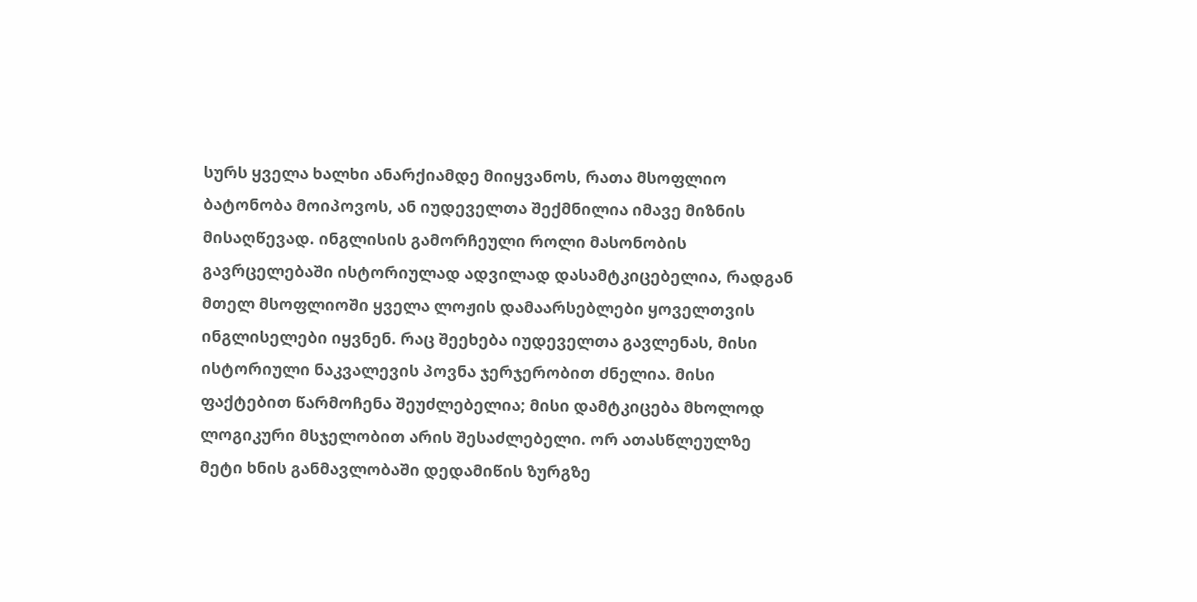სურს ყველა ხალხი ანარქიამდე მიიყვანოს, რათა მსოფლიო ბატონობა მოიპოვოს, ან იუდეველთა შექმნილია იმავე მიზნის მისაღწევად. ინგლისის გამორჩეული როლი მასონობის გავრცელებაში ისტორიულად ადვილად დასამტკიცებელია, რადგან მთელ მსოფლიოში ყველა ლოჟის დამაარსებლები ყოველთვის ინგლისელები იყვნენ. რაც შეეხება იუდეველთა გავლენას, მისი ისტორიული ნაკვალევის პოვნა ჯერჯერობით ძნელია. მისი ფაქტებით წარმოჩენა შეუძლებელია; მისი დამტკიცება მხოლოდ ლოგიკური მსჯელობით არის შესაძლებელი. ორ ათასწლეულზე მეტი ხნის განმავლობაში დედამიწის ზურგზე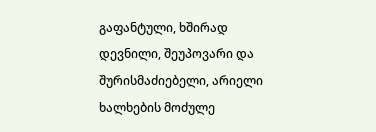გაფანტული, ხშირად დევნილი, შეუპოვარი და შურისმაძიებელი, არიელი ხალხების მოძულე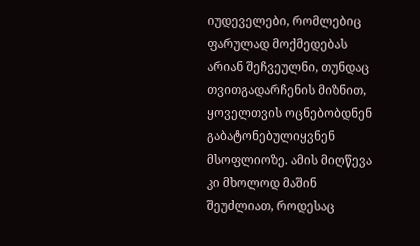იუდეველები, რომლებიც ფარულად მოქმედებას არიან შეჩვეულნი, თუნდაც თვითგადარჩენის მიზნით, ყოველთვის ოცნებობდნენ გაბატონებულიყვნენ მსოფლიოზე. ამის მიღწევა კი მხოლოდ მაშინ შეუძლიათ, როდესაც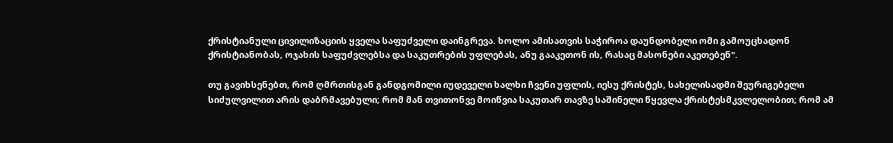ქრისტიანული ცივილიზაციის ყველა საფუძველი დაინგრევა. ხოლო ამისათვის საჭიროა დაუნდობელი ომი გამოუცხადონ ქრისტიანობას, ოჯახის საფუძვლებსა და საკუთრების უფლებას, ანუ გააკეთონ ის, რასაც მასონები აკეთებენ".

თუ გავიხსენებთ, რომ ღმრთისგან განდგომილი იუდეველი ხალხი ჩვენი უფლის, იესუ ქრისტეს, სახელისადმი შეურიგებელი სიძულვილით არის დაბრმავებული; რომ მან თვითონვე მოიწვია საკუთარ თავზე საშინელი წყევლა ქრისტესმკვლელობით; რომ ამ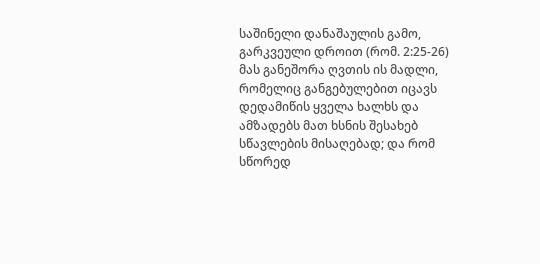საშინელი დანაშაულის გამო, გარკვეული დროით (რომ. 2:25-26) მას განეშორა ღვთის ის მადლი, რომელიც განგებულებით იცავს დედამიწის ყველა ხალხს და ამზადებს მათ ხსნის შესახებ სწავლების მისაღებად; და რომ სწორედ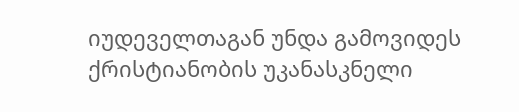იუდეველთაგან უნდა გამოვიდეს ქრისტიანობის უკანასკნელი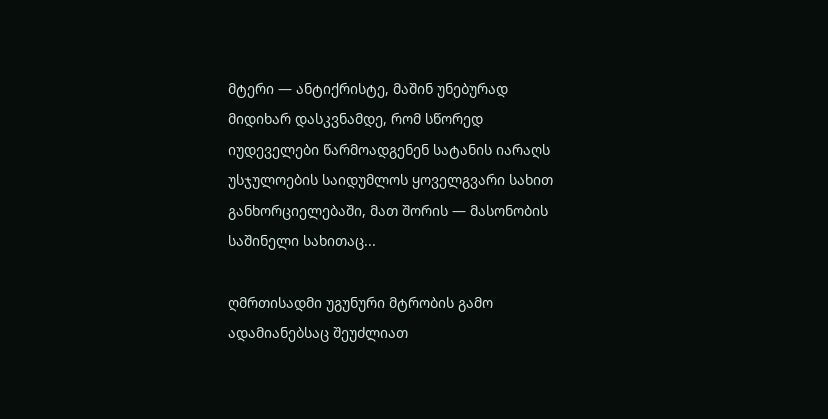მტერი — ანტიქრისტე, მაშინ უნებურად მიდიხარ დასკვნამდე, რომ სწორედ იუდეველები წარმოადგენენ სატანის იარაღს უსჯულოების საიდუმლოს ყოველგვარი სახით განხორციელებაში, მათ შორის — მასონობის საშინელი სახითაც...

ღმრთისადმი უგუნური მტრობის გამო ადამიანებსაც შეუძლიათ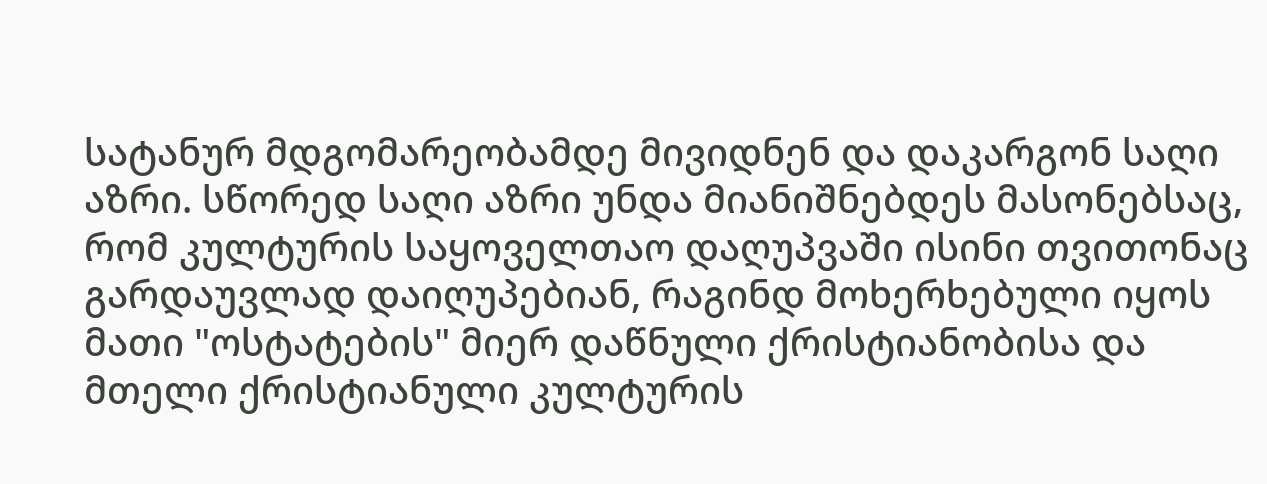სატანურ მდგომარეობამდე მივიდნენ და დაკარგონ საღი აზრი. სწორედ საღი აზრი უნდა მიანიშნებდეს მასონებსაც, რომ კულტურის საყოველთაო დაღუპვაში ისინი თვითონაც გარდაუვლად დაიღუპებიან, რაგინდ მოხერხებული იყოს მათი "ოსტატების" მიერ დაწნული ქრისტიანობისა და მთელი ქრისტიანული კულტურის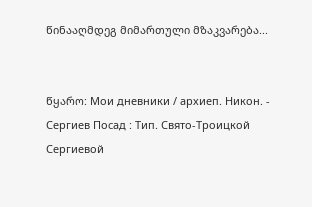წინააღმდეგ მიმართული მზაკვარება...


წყარო: Мои дневники / архиеп. Никон. - Сергиев Посад : Тип. Свято-Троицкой Сергиевой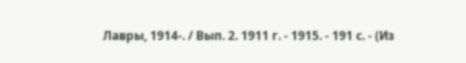Лавры, 1914-. / Вып. 2. 1911 г. - 1915. - 191 с. - (Из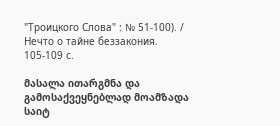"Троицкого Слова" : № 51-100). / Нечто о тайне беззакония. 105-109 с.

მასალა ითარგმნა და გამოსაქვეყნებლად მოამზადა საიტ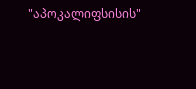"აპოკალიფსისის"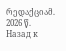რედაქციამ. 2026 წ.
Назад к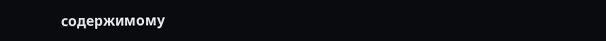содержимому